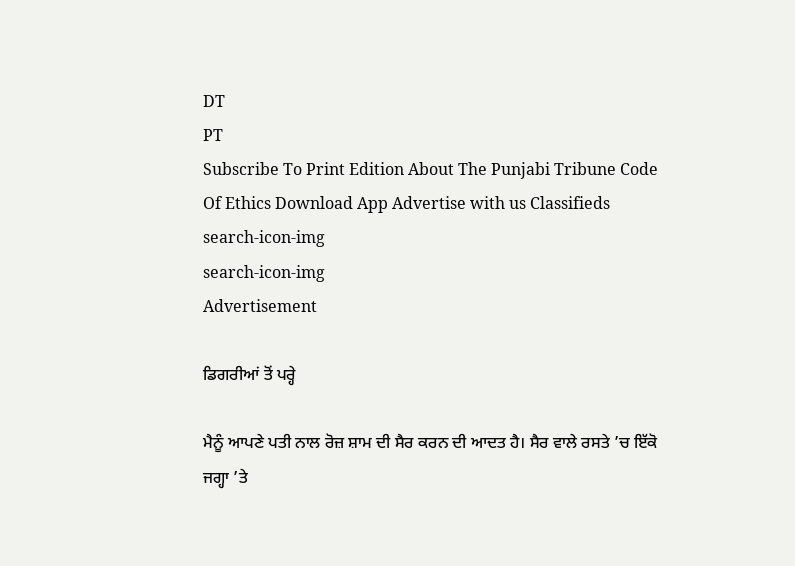DT
PT
Subscribe To Print Edition About The Punjabi Tribune Code Of Ethics Download App Advertise with us Classifieds
search-icon-img
search-icon-img
Advertisement

ਡਿਗਰੀਆਂ ਤੋਂ ਪਰ੍ਹੇ

ਮੈਨੂੰ ਆਪਣੇ ਪਤੀ ਨਾਲ ਰੋਜ਼ ਸ਼ਾਮ ਦੀ ਸੈਰ ਕਰਨ ਦੀ ਆਦਤ ਹੈ। ਸੈਰ ਵਾਲੇ ਰਸਤੇ ’ਚ ਇੱਕੋ ਜਗ੍ਹਾ ’ਤੇ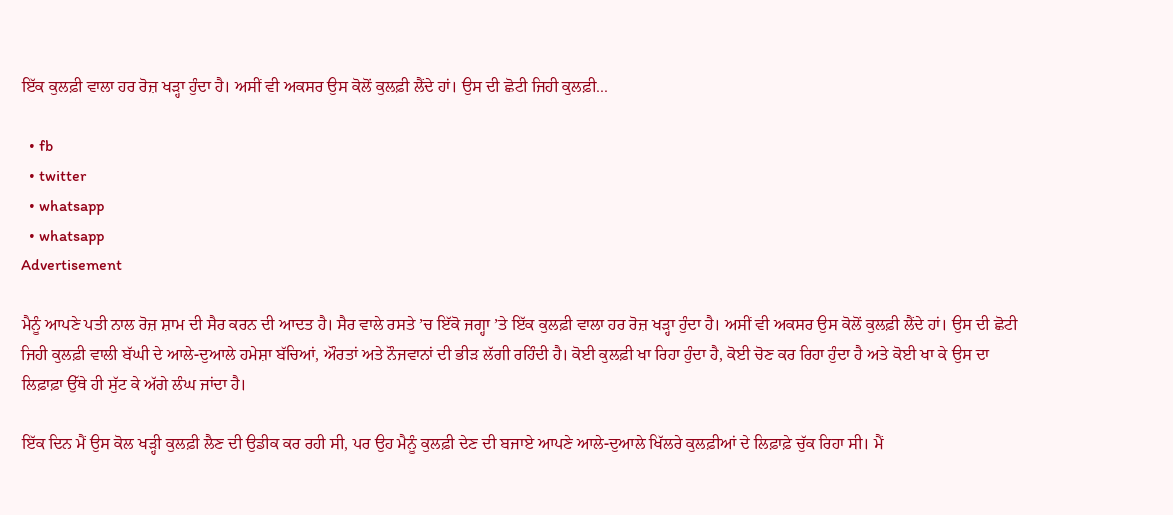ਇੱਕ ਕੁਲਫ਼ੀ ਵਾਲਾ ਹਰ ਰੋਜ਼ ਖੜ੍ਹਾ ਹੁੰਦਾ ਹੈ। ਅਸੀਂ ਵੀ ਅਕਸਰ ਉਸ ਕੋਲੋਂ ਕੁਲਫ਼ੀ ਲੈਂਦੇ ਹਾਂ। ਉਸ ਦੀ ਛੋਟੀ ਜਿਹੀ ਕੁਲਫ਼ੀ...

  • fb
  • twitter
  • whatsapp
  • whatsapp
Advertisement

ਮੈਨੂੰ ਆਪਣੇ ਪਤੀ ਨਾਲ ਰੋਜ਼ ਸ਼ਾਮ ਦੀ ਸੈਰ ਕਰਨ ਦੀ ਆਦਤ ਹੈ। ਸੈਰ ਵਾਲੇ ਰਸਤੇ ’ਚ ਇੱਕੋ ਜਗ੍ਹਾ ’ਤੇ ਇੱਕ ਕੁਲਫ਼ੀ ਵਾਲਾ ਹਰ ਰੋਜ਼ ਖੜ੍ਹਾ ਹੁੰਦਾ ਹੈ। ਅਸੀਂ ਵੀ ਅਕਸਰ ਉਸ ਕੋਲੋਂ ਕੁਲਫ਼ੀ ਲੈਂਦੇ ਹਾਂ। ਉਸ ਦੀ ਛੋਟੀ ਜਿਹੀ ਕੁਲਫ਼ੀ ਵਾਲੀ ਬੱਘੀ ਦੇ ਆਲੇ-ਦੁਆਲੇ ਹਮੇਸ਼ਾ ਬੱਚਿਆਂ, ਔਰਤਾਂ ਅਤੇ ਨੌਜਵਾਨਾਂ ਦੀ ਭੀੜ ਲੱਗੀ ਰਹਿੰਦੀ ਹੈ। ਕੋਈ ਕੁਲਫ਼ੀ ਖਾ ਰਿਹਾ ਹੁੰਦਾ ਹੈ, ਕੋਈ ਚੋਣ ਕਰ ਰਿਹਾ ਹੁੰਦਾ ਹੈ ਅਤੇ ਕੋਈ ਖਾ ਕੇ ਉਸ ਦਾ ਲਿਫ਼ਾਫ਼ਾ ਉੱਥੇ ਹੀ ਸੁੱਟ ਕੇ ਅੱਗੇ ਲੰਘ ਜਾਂਦਾ ਹੈ।

ਇੱਕ ਦਿਨ ਮੈਂ ਉਸ ਕੋਲ ਖੜ੍ਹੀ ਕੁਲਫ਼ੀ ਲੈਣ ਦੀ ਉਡੀਕ ਕਰ ਰਹੀ ਸੀ, ਪਰ ਉਹ ਮੈਨੂੰ ਕੁਲਫ਼ੀ ਦੇਣ ਦੀ ਬਜਾਏ ਆਪਣੇ ਆਲੇ-ਦੁਆਲੇ ਖਿੱਲਰੇ ਕੁਲਫ਼ੀਆਂ ਦੇ ਲਿਫ਼ਾਫ਼ੇ ਚੁੱਕ ਰਿਹਾ ਸੀ। ਮੈਂ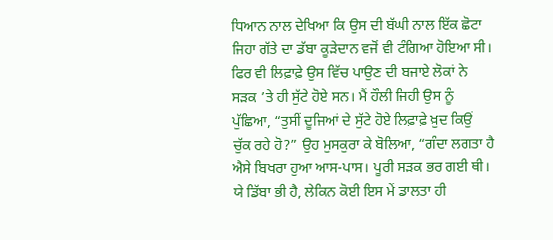ਧਿਆਨ ਨਾਲ ਦੇਖਿਆ ਕਿ ਉਸ ਦੀ ਬੱਘੀ ਨਾਲ ਇੱਕ ਛੋਟਾ ਜਿਹਾ ਗੱਤੇ ਦਾ ਡੱਬਾ ਕੂੜੇਦਾਨ ਵਜੋਂ ਵੀ ਟੰਗਿਆ ਹੋਇਆ ਸੀ। ਫਿਰ ਵੀ ਲਿਫ਼ਾਫ਼ੇ ਉਸ ਵਿੱਚ ਪਾਉਣ ਦੀ ਬਜਾਏ ਲੋਕਾਂ ਨੇ ਸੜਕ ’ਤੇ ਹੀ ਸੁੱਟੇ ਹੋਏ ਸਨ। ਮੈਂ ਹੌਲੀ ਜਿਹੀ ਉਸ ਨੂੰ ਪੁੱਛਿਆ, “ਤੁਸੀਂ ਦੂਜਿਆਂ ਦੇ ਸੁੱਟੇ ਹੋਏ ਲਿਫ਼ਾਫ਼ੇ ਖ਼ੁਦ ਕਿਉਂ ਚੁੱਕ ਰਹੇ ਹੋ?” ਉਹ ਮੁਸਕੁਰਾ ਕੇ ਬੋਲਿਆ, “ਗੰਦਾ ਲਗਤਾ ਹੈ ਐਸੇ ਬਿਖਰਾ ਹੁਆ ਆਸ-ਪਾਸ। ਪੂਰੀ ਸੜਕ ਭਰ ਗਈ ਥੀ। ਯੇ ਡਿੱਬਾ ਭੀ ਹੈ, ਲੇਕਿਨ ਕੋਈ ਇਸ ਮੇਂ ਡਾਲਤਾ ਹੀ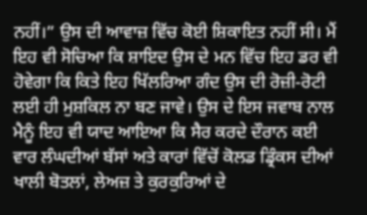ਨਹੀਂ।” ਉਸ ਦੀ ਆਵਾਜ਼ ਵਿੱਚ ਕੋਈ ਸ਼ਿਕਾਇਤ ਨਹੀਂ ਸੀ। ਮੈਂ ਇਹ ਵੀ ਸੋਚਿਆ ਕਿ ਸ਼ਾਇਦ ਉਸ ਦੇ ਮਨ ਵਿੱਚ ਇਹ ਡਰ ਵੀ ਹੋਵੇਗਾ ਕਿ ਕਿਤੇ ਇਹ ਖਿੱਲਰਿਆ ਗੰਦ ਉਸ ਦੀ ਰੋਜ਼ੀ-ਰੋਟੀ ਲਈ ਹੀ ਮੁਸ਼ਕਿਲ ਨਾ ਬਣ ਜਾਵੇ। ਉਸ ਦੇ ਇਸ ਜਵਾਬ ਨਾਲ ਮੈਨੂੰ ਇਹ ਵੀ ਯਾਦ ਆਇਆ ਕਿ ਸੈਰ ਕਰਦੇ ਦੌਰਾਨ ਕਈ ਵਾਰ ਲੰਘਦੀਆਂ ਬੱਸਾਂ ਅਤੇ ਕਾਰਾਂ ਵਿੱਚੋਂ ਕੋਲਡ ਡ੍ਰਿੰਕਸ ਦੀਆਂ ਖਾਲੀ ਬੋਤਲਾਂ, ਲੇਅਜ਼ ਤੇ ਕੁਰਕੁਰਿਆਂ ਦੇ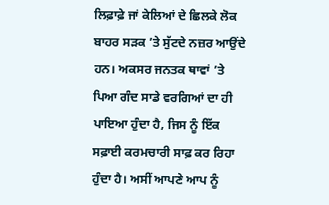ਲਿਫ਼ਾਫ਼ੇ ਜਾਂ ਕੇਲਿਆਂ ਦੇ ਛਿਲਕੇ ਲੋਕ ਬਾਹਰ ਸੜਕ ’ਤੇ ਸੁੱਟਦੇ ਨਜ਼ਰ ਆਉਂਦੇ ਹਨ। ਅਕਸਰ ਜਨਤਕ ਥਾਵਾਂ ’ਤੇ ਪਿਆ ਗੰਦ ਸਾਡੇ ਵਰਗਿਆਂ ਦਾ ਹੀ ਪਾਇਆ ਹੁੰਦਾ ਹੈ, ਜਿਸ ਨੂੰ ਇੱਕ ਸਫ਼ਾਈ ਕਰਮਚਾਰੀ ਸਾਫ਼ ਕਰ ਰਿਹਾ ਹੁੰਦਾ ਹੈ। ਅਸੀਂ ਆਪਣੇ ਆਪ ਨੂੰ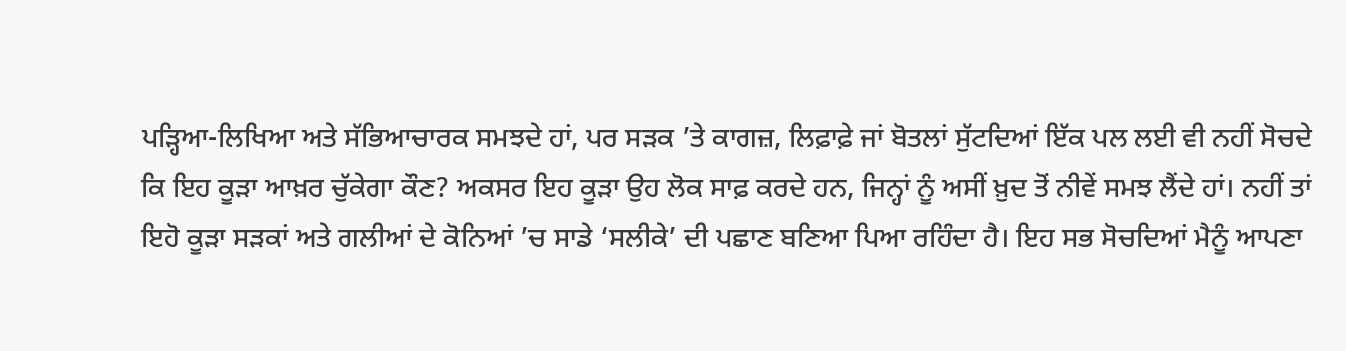ਪੜ੍ਹਿਆ-ਲਿਖਿਆ ਅਤੇ ਸੱਭਿਆਚਾਰਕ ਸਮਝਦੇ ਹਾਂ, ਪਰ ਸੜਕ ’ਤੇ ਕਾਗਜ਼, ਲਿਫ਼ਾਫ਼ੇ ਜਾਂ ਬੋਤਲਾਂ ਸੁੱਟਦਿਆਂ ਇੱਕ ਪਲ ਲਈ ਵੀ ਨਹੀਂ ਸੋਚਦੇ ਕਿ ਇਹ ਕੂੜਾ ਆਖ਼ਰ ਚੁੱਕੇਗਾ ਕੌਣ? ਅਕਸਰ ਇਹ ਕੂੜਾ ਉਹ ਲੋਕ ਸਾਫ਼ ਕਰਦੇ ਹਨ, ਜਿਨ੍ਹਾਂ ਨੂੰ ਅਸੀਂ ਖ਼ੁਦ ਤੋਂ ਨੀਵੇਂ ਸਮਝ ਲੈਂਦੇ ਹਾਂ। ਨਹੀਂ ਤਾਂ ਇਹੋ ਕੂੜਾ ਸੜਕਾਂ ਅਤੇ ਗਲੀਆਂ ਦੇ ਕੋਨਿਆਂ ’ਚ ਸਾਡੇ ‘ਸਲੀਕੇ’ ਦੀ ਪਛਾਣ ਬਣਿਆ ਪਿਆ ਰਹਿੰਦਾ ਹੈ। ਇਹ ਸਭ ਸੋਚਦਿਆਂ ਮੈਨੂੰ ਆਪਣਾ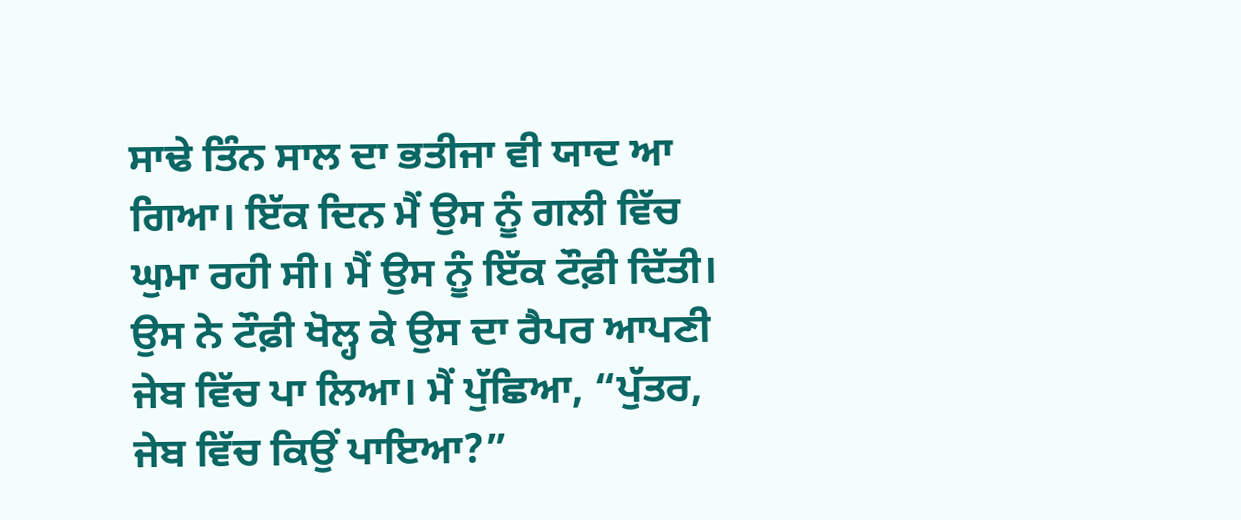ਸਾਢੇ ਤਿੰਨ ਸਾਲ ਦਾ ਭਤੀਜਾ ਵੀ ਯਾਦ ਆ ਗਿਆ। ਇੱਕ ਦਿਨ ਮੈਂ ਉਸ ਨੂੰ ਗਲੀ ਵਿੱਚ ਘੁਮਾ ਰਹੀ ਸੀ। ਮੈਂ ਉਸ ਨੂੰ ਇੱਕ ਟੌਫ਼ੀ ਦਿੱਤੀ। ਉਸ ਨੇ ਟੌਫ਼ੀ ਖੋਲ੍ਹ ਕੇ ਉਸ ਦਾ ਰੈਪਰ ਆਪਣੀ ਜੇਬ ਵਿੱਚ ਪਾ ਲਿਆ। ਮੈਂ ਪੁੱਛਿਆ, “ਪੁੱਤਰ, ਜੇਬ ਵਿੱਚ ਕਿਉਂ ਪਾਇਆ?”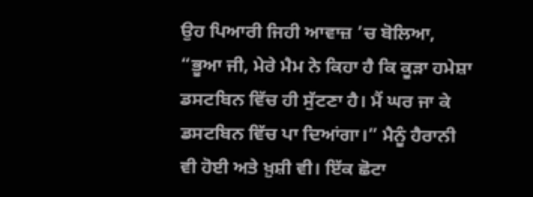ਉਹ ਪਿਆਰੀ ਜਿਹੀ ਆਵਾਜ਼ ’ਚ ਬੋਲਿਆ, “ਭੂਆ ਜੀ, ਮੇਰੇ ਮੈਮ ਨੇ ਕਿਹਾ ਹੈ ਕਿ ਕੂੜਾ ਹਮੇਸ਼ਾ ਡਸਟਬਿਨ ਵਿੱਚ ਹੀ ਸੁੱਟਣਾ ਹੈ। ਮੈਂ ਘਰ ਜਾ ਕੇ ਡਸਟਬਿਨ ਵਿੱਚ ਪਾ ਦਿਆਂਗਾ।” ਮੈਨੂੰ ਹੈਰਾਨੀ ਵੀ ਹੋਈ ਅਤੇ ਖ਼ੁਸ਼ੀ ਵੀ। ਇੱਕ ਛੋਟਾ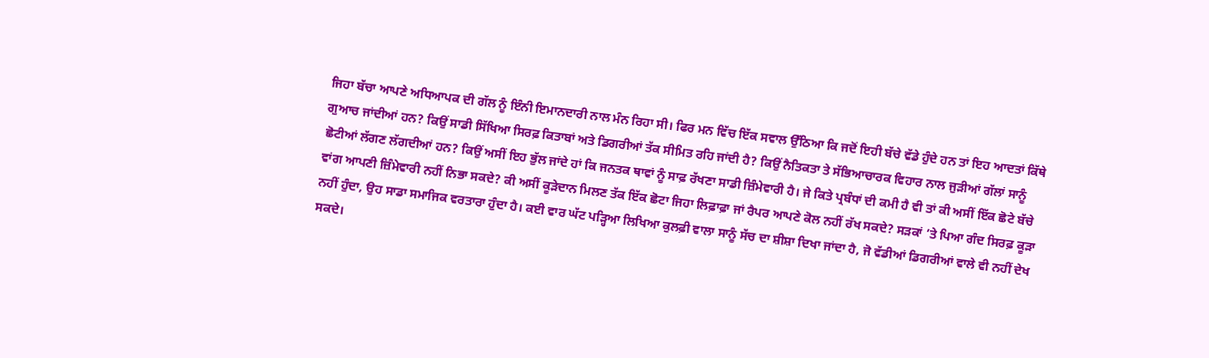ਜਿਹਾ ਬੱਚਾ ਆਪਣੇ ਅਧਿਆਪਕ ਦੀ ਗੱਲ ਨੂੰ ਇੰਨੀ ਇਮਾਨਦਾਰੀ ਨਾਲ ਮੰਨ ਰਿਹਾ ਸੀ। ਫਿਰ ਮਨ ਵਿੱਚ ਇੱਕ ਸਵਾਲ ਉੱਠਿਆ ਕਿ ਜਦੋਂ ਇਹੀ ਬੱਚੇ ਵੱਡੇ ਹੁੰਦੇ ਹਨ ਤਾਂ ਇਹ ਆਦਤਾਂ ਕਿੱਥੇ ਗੁਆਚ ਜਾਂਦੀਆਂ ਹਨ? ਕਿਉਂ ਸਾਡੀ ਸਿੱਖਿਆ ਸਿਰਫ਼ ਕਿਤਾਬਾਂ ਅਤੇ ਡਿਗਰੀਆਂ ਤੱਕ ਸੀਮਿਤ ਰਹਿ ਜਾਂਦੀ ਹੈ? ਕਿਉਂ ਨੈਤਿਕਤਾ ਤੇ ਸੱਭਿਆਚਾਰਕ ਵਿਹਾਰ ਨਾਲ ਜੁੜੀਆਂ ਗੱਲਾਂ ਸਾਨੂੰ ਛੋਟੀਆਂ ਲੱਗਣ ਲੱਗਦੀਆਂ ਹਨ? ਕਿਉਂ ਅਸੀਂ ਇਹ ਭੁੱਲ ਜਾਂਦੇ ਹਾਂ ਕਿ ਜਨਤਕ ਥਾਵਾਂ ਨੂੰ ਸਾਫ਼ ਰੱਖਣਾ ਸਾਡੀ ਜ਼ਿੰਮੇਵਾਰੀ ਹੈ। ਜੇ ਕਿਤੇ ਪ੍ਰਬੰਧਾਂ ਦੀ ਕਮੀ ਹੈ ਵੀ ਤਾਂ ਕੀ ਅਸੀਂ ਇੱਕ ਛੋਟੇ ਬੱਚੇ ਵਾਂਗ ਆਪਣੀ ਜ਼ਿੰਮੇਵਾਰੀ ਨਹੀਂ ਨਿਭਾ ਸਕਦੇ? ਕੀ ਅਸੀਂ ਕੂੜੇਦਾਨ ਮਿਲਣ ਤੱਕ ਇੱਕ ਛੋਟਾ ਜਿਹਾ ਲਿਫ਼ਾਫ਼ਾ ਜਾਂ ਰੈਪਰ ਆਪਣੇ ਕੋਲ ਨਹੀਂ ਰੱਖ ਸਕਦੇ? ਸੜਕਾਂ ’ਤੇ ਪਿਆ ਗੰਦ ਸਿਰਫ਼ ਕੂੜਾ ਨਹੀਂ ਹੁੰਦਾ, ਉਹ ਸਾਡਾ ਸਮਾਜਿਕ ਵਰਤਾਰਾ ਹੁੰਦਾ ਹੈ। ਕਈ ਵਾਰ ਘੱਟ ਪੜ੍ਹਿਆ ਲਿਖਿਆ ਕੁਲਫ਼ੀ ਵਾਲਾ ਸਾਨੂੰ ਸੱਚ ਦਾ ਸ਼ੀਸ਼ਾ ਦਿਖਾ ਜਾਂਦਾ ਹੈ, ਜੋ ਵੱਡੀਆਂ ਡਿਗਰੀਆਂ ਵਾਲੇ ਵੀ ਨਹੀਂ ਦੇਖ ਸਕਦੇ।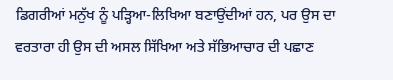ਡਿਗਰੀਆਂ ਮਨੁੱਖ ਨੂੰ ਪੜ੍ਹਿਆ-ਲਿਖਿਆ ਬਣਾਉਂਦੀਆਂ ਹਨ, ਪਰ ਉਸ ਦਾ ਵਰਤਾਰਾ ਹੀ ਉਸ ਦੀ ਅਸਲ ਸਿੱਖਿਆ ਅਤੇ ਸੱਭਿਆਚਾਰ ਦੀ ਪਛਾਣ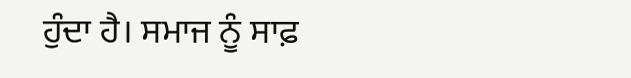ਹੁੰਦਾ ਹੈ। ਸਮਾਜ ਨੂੰ ਸਾਫ਼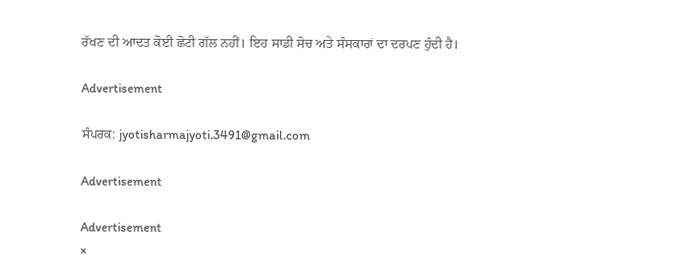ਰੱਖਣ ਦੀ ਆਦਤ ਕੋਈ ਛੋਟੀ ਗੱਲ ਨਹੀਂ। ਇਹ ਸਾਡੀ ਸੋਚ ਅਤੇ ਸੰਸਕਾਰਾਂ ਦਾ ਦਰਪਣ ਹੁੰਦੀ ਹੈ।

Advertisement

ਸੰਪਰਕ: jyotisharmajyoti.3491@gmail.com

Advertisement

Advertisement
×